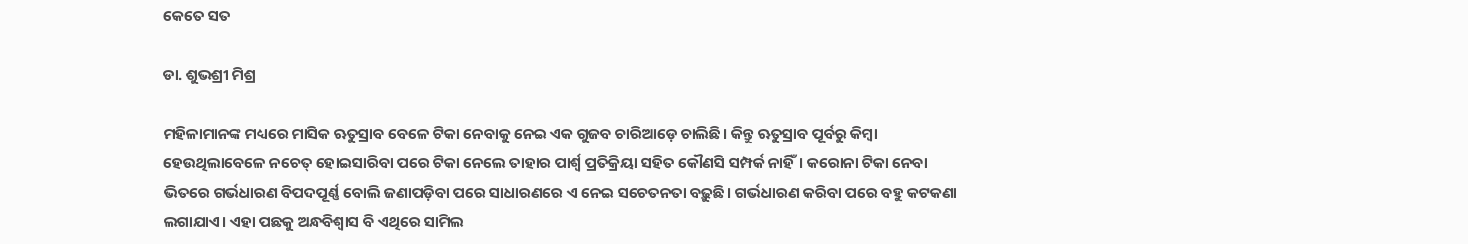କେତେ ସତ

ଡା. ଶୁଭଶ୍ରୀ ମିଶ୍ର

ମହିଳାମାନଙ୍କ ମଧ୍ୟରେ ମାସିକ ଋତୁସ୍ରାବ ବେଳେ ଟିକା ନେବାକୁ ନେଇ ଏକ ଗୁଜବ ଚାରିଆଡ଼େ ଚାଲିଛି। କିନ୍ତୁ ଋତୁସ୍ରାବ ପୂର୍ବରୁ କିମ୍ବା ହେଉଥିଲାବେଳେ ନଚେତ୍‌ ହୋଇସାରିବା ପରେ ଟିକା ନେଲେ ତାହାର ପାର୍ଶ୍ୱ ପ୍ରତିକ୍ରିୟା ସହିତ କୌଣସି ସମ୍ପର୍କ ନାହିଁ। କରୋନା ଟିକା ନେବା ଭିତରେ ଗର୍ଭଧାରଣ ବିପଦପୂର୍ଣ୍ଣ ବୋଲି ଜଣାପଡ଼ିବା ପରେ ସାଧାରଣରେ ଏ ନେଇ ସଚେତନତା ବଢ଼ୁଛି। ଗର୍ଭଧାରଣ କରିବା ପରେ ବହୁ କଟକଣା ଲଗାଯାଏ। ଏହା ପଛକୁ ଅନ୍ଧବିଶ୍ୱାସ ବି ଏଥିରେ ସାମିଲ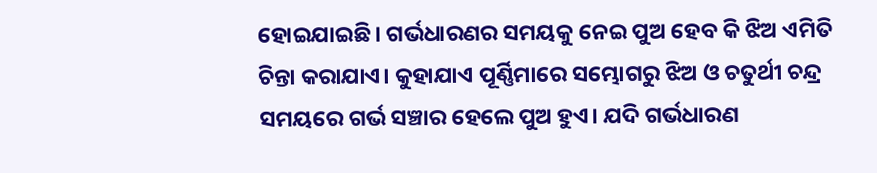ହୋଇଯାଇଛି। ଗର୍ଭଧାରଣର ସମୟକୁ ନେଇ ପୁଅ ହେବ କି ଝିଅ ଏମିତି ଚିନ୍ତା କରାଯାଏ। କୁହାଯାଏ ପୂର୍ଣ୍ଣିମାରେ ସମ୍ଭୋଗରୁ ଝିଅ ଓ ଚତୁର୍ଥୀ ଚନ୍ଦ୍ର ସମୟରେ ଗର୍ଭ ସଞ୍ଚାର ହେଲେ ପୁଅ ହୁଏ। ଯଦି ଗର୍ଭଧାରଣ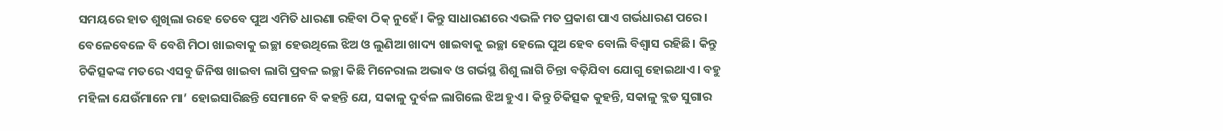ସମୟରେ ହାତ ଶୁଖିଲା ରହେ ତେବେ ପୁଅ ଏମିତି ଧାରଣା ରହିବା ଠିକ୍‌ ନୁହେଁ। କିନ୍ତୁ ସାଧାରଣରେ ଏଭଳି ମତ ପ୍ରକାଶ ପାଏ ଗର୍ଭଧାରଣ ପରେ। ବେଳେବେଳେ ବି ବେଶି ମିଠା ଖାଇବାକୁ ଇଚ୍ଛା ହେଉଥିଲେ ଝିଅ ଓ ଲୁଣିଆ ଖାଦ୍ୟ ଖାଇବାକୁ ଇଚ୍ଛା ହେଲେ ପୁଅ ହେବ ବୋଲି ବିଶ୍ୱାସ ରହିଛି। କିନ୍ତୁ ଚିକିତ୍ସକଙ୍କ ମତରେ ଏସବୁ ଜିନିଷ ଖାଇବା ଲାଗି ପ୍ରବଳ ଇଚ୍ଛା କିଛି ମିନେରାଲ ଅଭାବ ଓ ଗର୍ଭସ୍ଥ ଶିଶୁ ଲାଗି ଚିନ୍ତା ବଢ଼ିଯିବା ଯୋଗୁ ହୋଇଥାଏ। ବହୁ ମହିଳା ଯେଉଁମାନେ ମା’ ହୋଇସାରିଛନ୍ତି ସେମାନେ ବି କହନ୍ତି ଯେ, ସକାଳୁ ଦୁର୍ବଳ ଲାଗିଲେ ଝିଅ ହୁଏ। କିନ୍ତୁ ଚିକିତ୍ସକ କୁହନ୍ତି, ସକାଳୁ ବ୍ଲଡ ସୁଗାର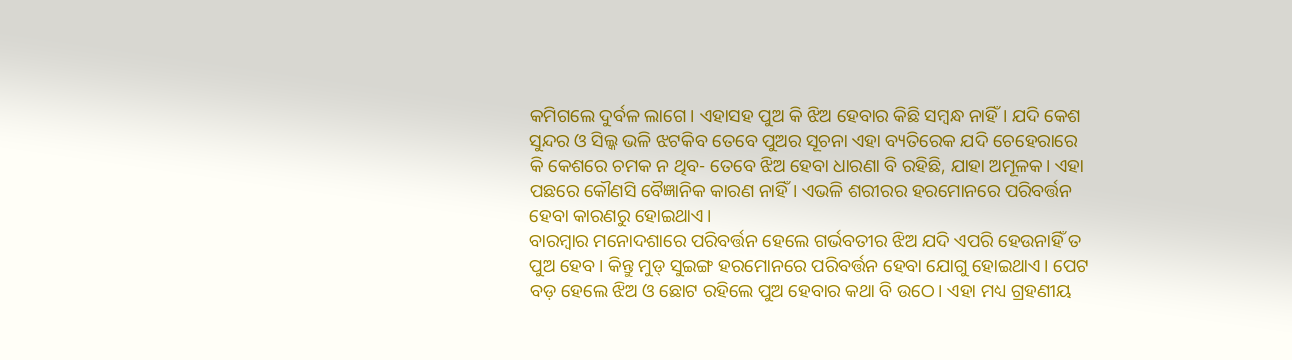କମିଗଲେ ଦୁର୍ବଳ ଲାଗେ। ଏହାସହ ପୁଅ କି ଝିଅ ହେବାର କିଛି ସମ୍ବନ୍ଧ ନାହିଁ। ଯଦି କେଶ ସୁନ୍ଦର ଓ ସିଲ୍କ ଭଳି ଝଟକିବ ତେବେ ପୁଅର ସୂଚନା ଏହା ବ୍ୟତିରେକ ଯଦି ଚେହେରାରେ କି କେଶରେ ଚମକ ନ ଥିବ- ତେବେ ଝିଅ ହେବା ଧାରଣା ବି ରହିଛି, ଯାହା ଅମୂଳକ। ଏହା ପଛରେ କୌଣସି ବୈଜ୍ଞାନିକ କାରଣ ନାହିଁ। ଏଭଳି ଶରୀରର ହରମୋନରେ ପରିବର୍ତ୍ତନ ହେବା କାରଣରୁ ହୋଇଥାଏ।
ବାରମ୍ବାର ମନୋଦଶାରେ ପରିବର୍ତ୍ତନ ହେଲେ ଗର୍ଭବତୀର ଝିଅ ଯଦି ଏପରି ହେଉନାହିଁ ତ ପୁଅ ହେବ। କିନ୍ତୁ ମୁଡ୍‌ ସୁଇଙ୍ଗ ହରମୋନରେ ପରିବର୍ତ୍ତନ ହେବା ଯୋଗୁ ହୋଇଥାଏ। ପେଟ ବଡ଼ ହେଲେ ଝିଅ ଓ ଛୋଟ ରହିଲେ ପୁଅ ହେବାର କଥା ବି ଉଠେ। ଏହା ମଧ୍ୟ ଗ୍ରହଣୀୟ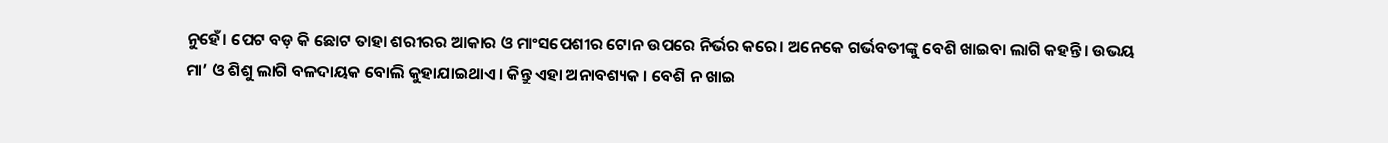ନୁହେଁ। ପେଟ ବଡ଼ କି ଛୋଟ ତାହା ଶରୀରର ଆକାର ଓ ମାଂସପେଶୀର ଟୋନ ଉପରେ ନିର୍ଭର କରେ। ଅନେକେ ଗର୍ଭବତୀଙ୍କୁ ବେଶି ଖାଇବା ଲାଗି କହନ୍ତି। ଉଭୟ ମା’ ଓ ଶିଶୁ ଲାଗି ବଳଦାୟକ ବୋଲି କୁହାଯାଇଥାଏ। କିନ୍ତୁ ଏହା ଅନାବଶ୍ୟକ । ବେଶି ନ ଖାଇ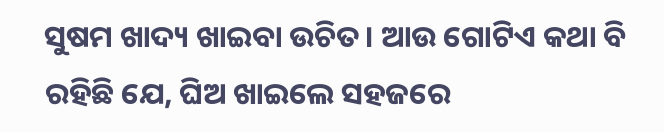ସୁଷମ ଖାଦ୍ୟ ଖାଇବା ଉଚିତ। ଆଉ ଗୋଟିଏ କଥା ବି ରହିଛି ଯେ, ଘିଅ ଖାଇଲେ ସହଜରେ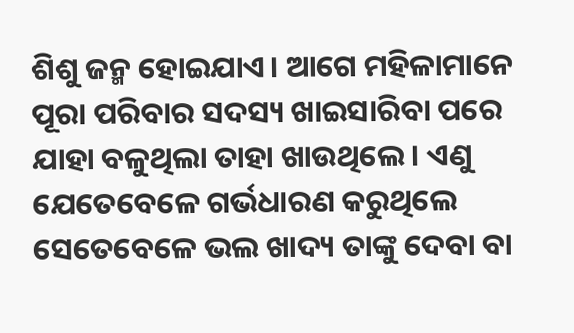ଶିଶୁ ଜନ୍ମ ହୋଇଯାଏ। ଆଗେ ମହିଳାମାନେ ପୂରା ପରିବାର ସଦସ୍ୟ ଖାଇସାରିବା ପରେ ଯାହା ବଳୁଥିଲା ତାହା ଖାଉଥିଲେ। ଏଣୁ ଯେତେବେଳେ ଗର୍ଭଧାରଣ କରୁଥିଲେ ସେତେବେଳେ ଭଲ ଖାଦ୍ୟ ତାଙ୍କୁ ଦେବା ବା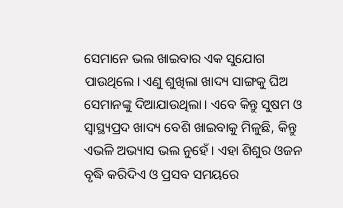ସେମାନେ ଭଲ ଖାଇବାର ଏକ ସୁଯୋଗ ପାଉଥିଲେ। ଏଣୁ ଶୁଖିଲା ଖାଦ୍ୟ ସାଙ୍ଗକୁ ଘିଅ ସେମାନଙ୍କୁ ଦିଆଯାଉଥିଲା। ଏବେ କିନ୍ତୁ ସୁଷମ ଓ ସ୍ବାସ୍ଥ୍ୟପ୍ରଦ ଖାଦ୍ୟ ବେଶି ଖାଇବାକୁ ମିଳୁଛି, କିନ୍ତୁ ଏଭଳି ଅଭ୍ୟାସ ଭଲ ନୁହେଁ। ଏହା ଶିଶୁର ଓଜନ ବୃଦ୍ଧି କରିଦିଏ ଓ ପ୍ରସବ ସମୟରେ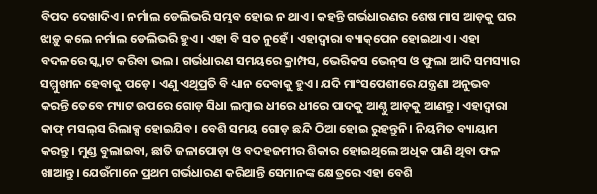ବିପଦ ଦେଖାଦିଏ। ନର୍ମାଲ ଡେଲିଭରି ସମ୍ଭବ ହୋଇ ନ ଥାଏ। କହନ୍ତି ଗର୍ଭଧାରଣର ଶେଷ ମାସ ଆଡ଼କୁ ଘର ଝାଡ଼ୁ କଲେ ନର୍ମାଲ ଡେଲିଭରି ହୁଏ। ଏହା ବି ସତ ନୁହେଁ। ଏହାଦ୍ୱାରା ବ୍ୟାକ୍‌ପେନ ହୋଇଥାଏ। ଏହା ବଦଳରେ ସ୍କ୍ବାଟ କରିବା ଭଲ। ଗର୍ଭଧାରଣ ସମୟରେ କ୍ରାମ୍ପସ, ଭେରିକସ ଭେନ୍‌ସ ଓ ଫୁଲା ଆଦି ସମସ୍ୟାର ସମ୍ମୁଖୀନ ହେବାକୁ ପଡ଼େ। ଏଣୁ ଏଥିପ୍ରତି ବି ଧ୍ୟାନ ଦେବାକୁ ହୁଏ। ଯଦି ମାଂସପେଶୀରେ ଯନ୍ତ୍ରଣା ଅନୁଭବ କରନ୍ତି ତେବେ ମ୍ୟାଟ ଉପରେ ଗୋଡ଼ ସିଧା ଲମ୍ବାଇ ଧୀରେ ଧୀରେ ପାଦକୁ ଆଣ୍ଠୁ ଆଡ଼କୁ ଆଣନ୍ତୁ। ଏହାଦ୍ୱାରା କାଫ୍‌ ମସଲ୍‌ସ ରିଲାକ୍ସ ହୋଇଯିବ। ବେଶି ସମୟ ଗୋଡ଼ ଛନ୍ଦି ଠିଆ ହୋଇ ରୁହନ୍ତୁନି। ନିୟମିତ ବ୍ୟାୟାମ କରନ୍ତୁ। ମୁଣ୍ଡ ବୁଲାଇବା, ଛାତି ଜଳାପୋଡ଼ା ଓ ବଦହଜମୀର ଶିକାର ହୋଇଥିଲେ ଅଧିକ ପାଣି ଥିବା ଫଳ ଖାଆନ୍ତୁ। ଯେଉଁମାନେ ପ୍ରଥମ ଗର୍ଭଧାରଣ କରିଥାନ୍ତି ସେମାନଙ୍କ କ୍ଷେତ୍ରରେ ଏହା ବେଶି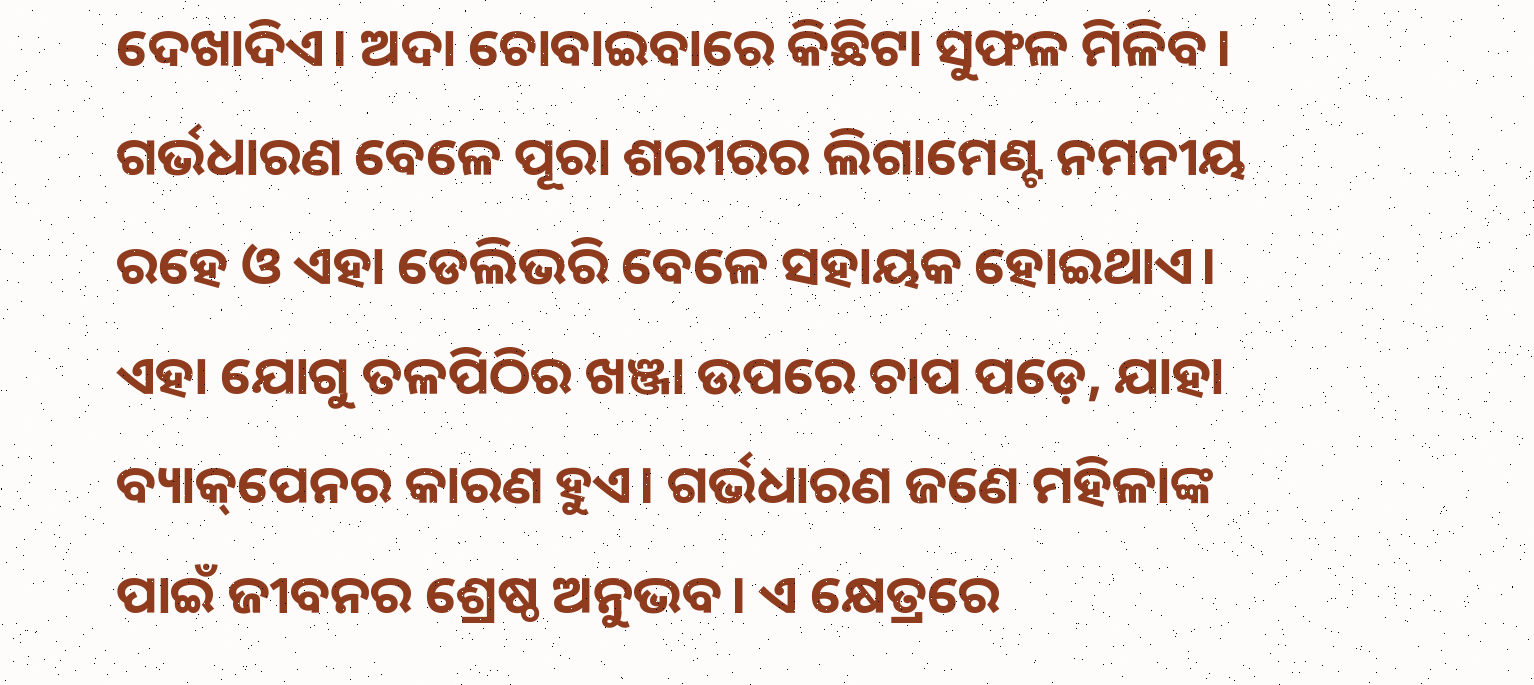ଦେଖାଦିଏ। ଅଦା ଚୋବାଇବାରେ କିଛିଟା ସୁଫଳ ମିଳିବ। ଗର୍ଭଧାରଣ ବେଳେ ପୂରା ଶରୀରର ଲିଗାମେଣ୍ଟ ନମନୀୟ ରହେ ଓ ଏହା ଡେଲିଭରି ବେଳେ ସହାୟକ ହୋଇଥାଏ। ଏହା ଯୋଗୁ ତଳପିଠିର ଖଞ୍ଜା ଉପରେ ଚାପ ପଡ଼େ, ଯାହା ବ୍ୟାକ୍‌ପେନର କାରଣ ହୁଏ। ଗର୍ଭଧାରଣ ଜଣେ ମହିଳାଙ୍କ ପାଇଁ ଜୀବନର ଶ୍ରେଷ୍ଠ ଅନୁଭବ। ଏ କ୍ଷେତ୍ରରେ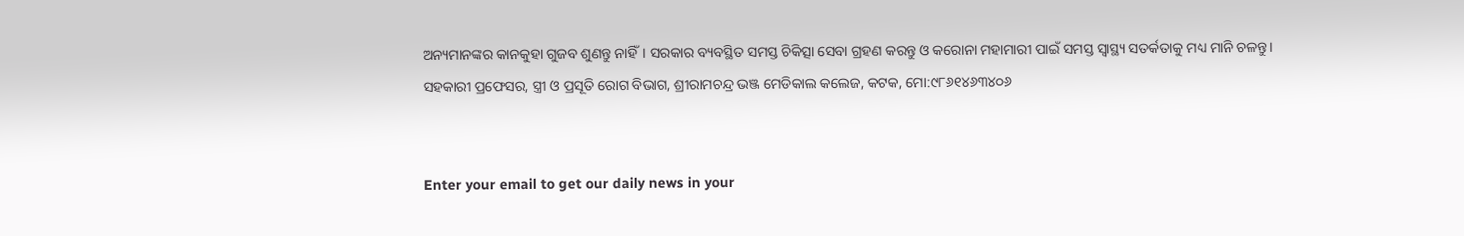ଅନ୍ୟମାନଙ୍କର କାନକୁହା ଗୁଜବ ଶୁଣନ୍ତୁ ନାହିଁ। ସରକାର ବ୍ୟବସ୍ଥିତ ସମସ୍ତ ଚିକିତ୍ସା ସେବା ଗ୍ରହଣ କରନ୍ତୁ ଓ କରୋନା ମହାମାରୀ ପାଇଁ ସମସ୍ତ ସ୍ବାସ୍ଥ୍ୟ ସତର୍କତାକୁ ମଧ୍ୟ ମାନି ଚଳନ୍ତୁ।
ସହକାରୀ ପ୍ରଫେସର, ସ୍ତ୍ରୀ ଓ ପ୍ରସୂତି ରୋଗ ବିଭାଗ, ଶ୍ରୀରାମଚନ୍ଦ୍ର ଭଞ୍ଜ ମେଡିକାଲ କଲେଜ, କଟକ, ମୋ:୯୮୬୧୪୬୩୪୦୬


Enter your email to get our daily news in your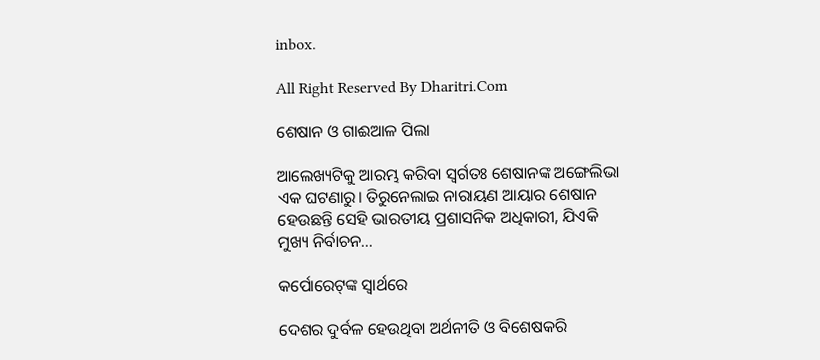inbox.

All Right Reserved By Dharitri.Com

ଶେଷାନ ଓ ଗାଈଆଳ ପିଲା

ଆଲେଖ୍ୟଟିକୁ ଆରମ୍ଭ କରିବା ସ୍ବର୍ଗତଃ ଶେଷାନଙ୍କ ଅଙ୍ଗେଲିଭା ଏକ ଘଟଣାରୁ। ତିରୁନେଲାଇ ନାରାୟଣ ଆୟାର ଶେଷାନ ହେଉଛନ୍ତି ସେହି ଭାରତୀୟ ପ୍ରଶାସନିକ ଅଧିକାରୀ, ଯିଏକି ମୁଖ୍ୟ ନିର୍ବାଚନ…

କର୍ପୋରେଟ୍‌ଙ୍କ ସ୍ବାର୍ଥରେ

ଦେଶର ଦୁର୍ବଳ ହେଉଥିବା ଅର୍ଥନୀତି ଓ ବିଶେଷକରି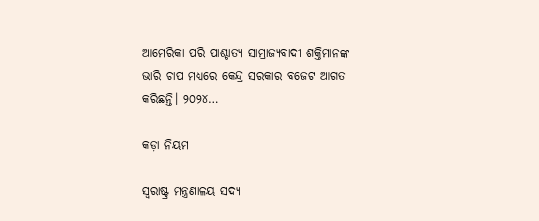ଆମେରିକା ପରି ପାଶ୍ଚାତ୍ୟ ସାମ୍ରାଜ୍ୟବାଦୀ ଶକ୍ତିମାନଙ୍କ ଭାରି ଚାପ ମଧ୍ୟରେ କେନ୍ଦ୍ର ସରକାର ବଜେଟ ଆଗତ କରିଛନ୍ତି। ୨୦୨୪…

କଡ଼ା ନିୟମ

ସ୍ବରାଷ୍ଟ୍ର ମନ୍ତ୍ରଣାଳୟ ସଦ୍ୟ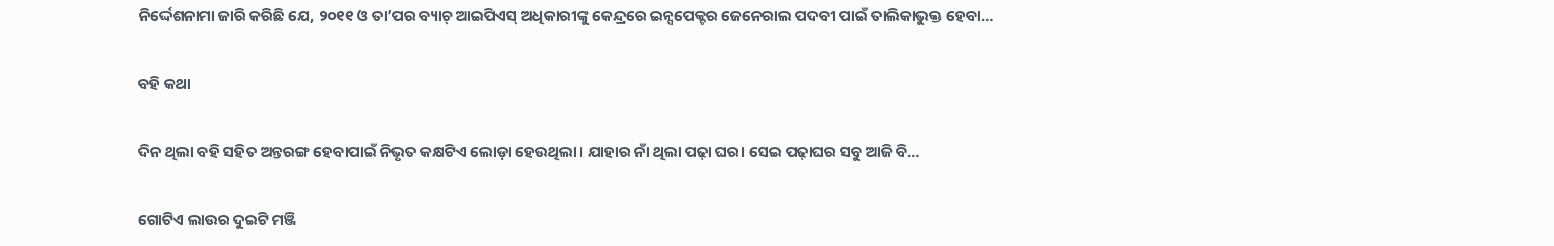ନିର୍ଦ୍ଦେଶନାମା ଜାରି କରିଛି ଯେ, ୨୦୧୧ ଓ ତା’ପର ବ୍ୟାଚ୍‌ ଆଇପିଏସ୍‌ ଅଧିକାରୀଙ୍କୁ କେନ୍ଦ୍ରରେ ଇନ୍ସପେକ୍ଟର ଜେନେରାଲ ପଦବୀ ପାଇଁ ତାଲିକାଭୁକ୍ତ ହେବା…

ବହି କଥା

ଦିନ ଥିଲା ବହି ସହିତ ଅନ୍ତରଙ୍ଗ ହେବାପାଇଁ ନିଭୃତ କକ୍ଷଟିଏ ଲୋଡ଼ା ହେଉଥିଲା। ଯାହାର ନାଁ ଥିଲା ପଢ଼ା ଘର। ସେଇ ପଢ଼ାଘର ସବୁ ଆଜି ବି…

ଗୋଟିଏ ଲାଉର ଦୁଇଟି ମଞ୍ଜି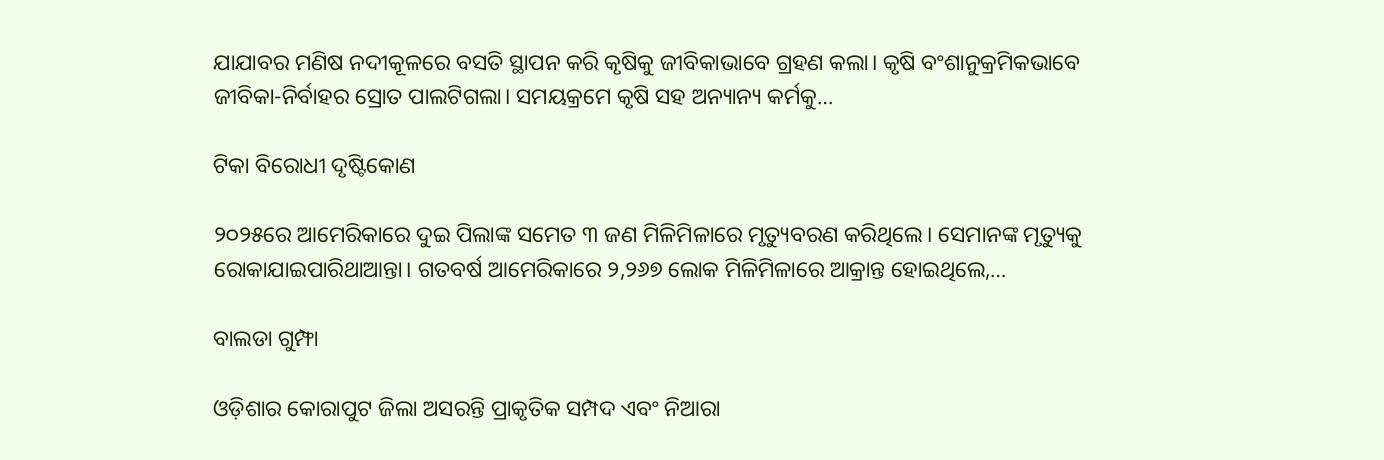ଯାଯାବର ମଣିଷ ନଦୀକୂଳରେ ବସତି ସ୍ଥାପନ କରି କୃଷିକୁ ଜୀବିକାଭାବେ ଗ୍ରହଣ କଲା। କୃଷି ବଂଶାନୁକ୍ରମିକଭାବେ ଜୀବିକା-ନିର୍ବାହର ସ୍ରୋତ ପାଲଟିଗଲା। ସମୟକ୍ରମେ କୃଷି ସହ ଅନ୍ୟାନ୍ୟ କର୍ମକୁ…

ଟିକା ବିରୋଧୀ ଦୃଷ୍ଟିକୋଣ

୨୦୨୫ରେ ଆମେରିକାରେ ଦୁଇ ପିଲାଙ୍କ ସମେତ ୩ ଜଣ ମିଳିମିଳାରେ ମୃତ୍ୟୁବରଣ କରିଥିଲେ। ସେମାନଙ୍କ ମୃତ୍ୟୁକୁ ରୋକାଯାଇପାରିଥାଆନ୍ତା। ଗତବର୍ଷ ଆମେରିକାରେ ୨,୨୬୭ ଲୋକ ମିଳିମିଳାରେ ଆକ୍ରାନ୍ତ ହୋଇଥିଲେ,…

ବାଲଡା ଗୁମ୍ଫା

ଓଡ଼ିଶାର କୋରାପୁଟ ଜିଲା ଅସରନ୍ତି ପ୍ରାକୃତିକ ସମ୍ପଦ ଏବଂ ନିଆରା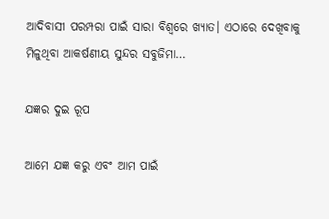ଆଦିବାସୀ ପରମ୍ପରା ପାଇଁ ସାରା ବିଶ୍ବରେ ଖ୍ୟାତ। ଏଠାରେ ଦେଖିବାକୁ ମିଳୁଥିବା ଆକର୍ଷଣୀୟ ସୁନ୍ଦର ସବୁଜିମା…

ଯଜ୍ଞର ଦୁଇ ରୂପ

ଆମେ ଯଜ୍ଞ କରୁ ଏବଂ ଆମ ପାଇଁ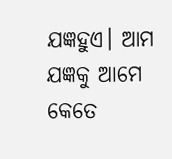ଯଜ୍ଞହୁଏ। ଆମ ଯଜ୍ଞକୁ ଆମେ କେତେ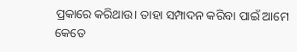ପ୍ରକାରେ କରିଥାଉ। ତାହା ସମ୍ପାଦନ କରିବା ପାଇଁ ଆମେ କେତେ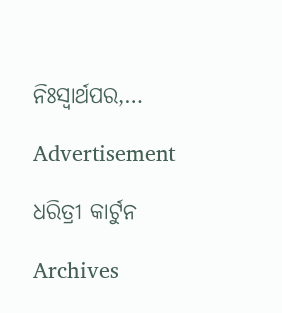ନିଃସ୍ବାର୍ଥପର,…

Advertisement

ଧରିତ୍ରୀ କାର୍ଟୁନ

Archives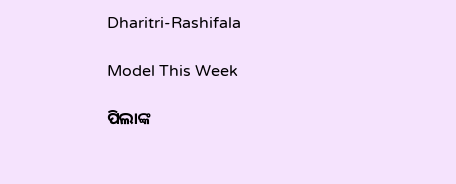Dharitri-Rashifala

Model This Week

ପିଲାଙ୍କ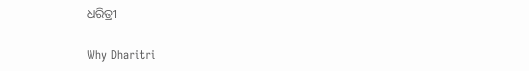ଧରିତ୍ରୀ

Why Dharitri